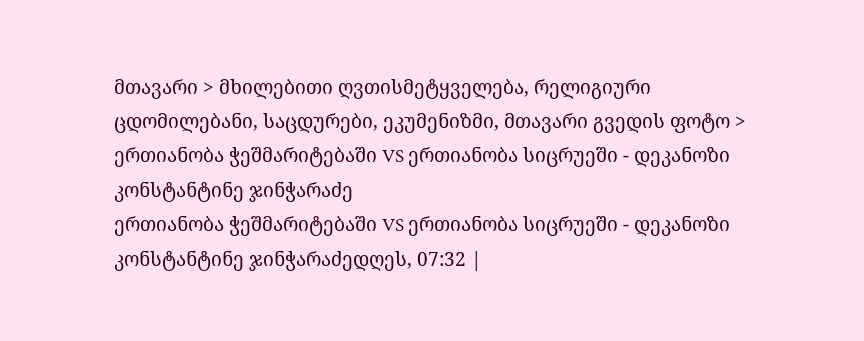მთავარი > მხილებითი ღვთისმეტყველება, რელიგიური ცდომილებანი, საცდურები, ეკუმენიზმი, მთავარი გვედის ფოტო > ერთიანობა ჭეშმარიტებაში VS ერთიანობა სიცრუეში - დეკანოზი კონსტანტინე ჯინჭარაძე
ერთიანობა ჭეშმარიტებაში VS ერთიანობა სიცრუეში - დეკანოზი კონსტანტინე ჯინჭარაძედღეს, 07:32 |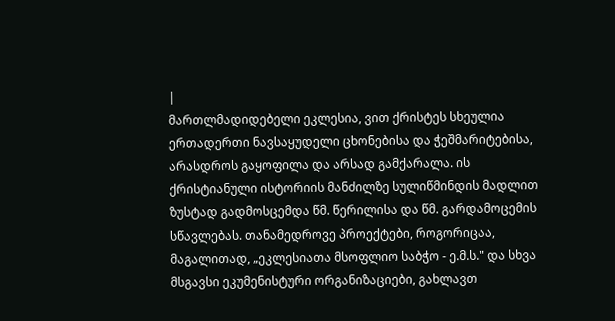|
მართლმადიდებელი ეკლესია, ვით ქრისტეს სხეულია ერთადერთი ნავსაყუდელი ცხონებისა და ჭეშმარიტებისა, არასდროს გაყოფილა და არსად გამქარალა. ის ქრისტიანული ისტორიის მანძილზე სულიწმინდის მადლით ზუსტად გადმოსცემდა წმ. წერილისა და წმ. გარდამოცემის სწავლებას. თანამედროვე პროექტები, როგორიცაა, მაგალითად, „ეკლესიათა მსოფლიო საბჭო - ე.მ.ს." და სხვა მსგავსი ეკუმენისტური ორგანიზაციები, გახლავთ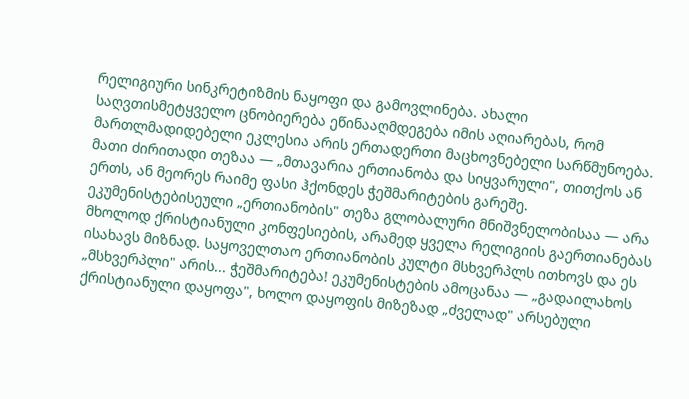რელიგიური სინკრეტიზმის ნაყოფი და გამოვლინება. ახალი საღვთისმეტყველო ცნობიერება ეწინააღმდეგება იმის აღიარებას, რომ მართლმადიდებელი ეკლესია არის ერთადერთი მაცხოვნებელი სარწმუნოება. მათი ძირითადი თეზაა — „მთავარია ერთიანობა და სიყვარული", თითქოს ან ერთს, ან მეორეს რაიმე ფასი ჰქონდეს ჭეშმარიტების გარეშე. ეკუმენისტებისეული „ერთიანობის" თეზა გლობალური მნიშვნელობისაა — არა მხოლოდ ქრისტიანული კონფესიების, არამედ ყველა რელიგიის გაერთიანებას ისახავს მიზნად. საყოველთაო ერთიანობის კულტი მსხვერპლს ითხოვს და ეს „მსხვერპლი" არის... ჭეშმარიტება! ეკუმენისტების ამოცანაა — „გადაილახოს ქრისტიანული დაყოფა", ხოლო დაყოფის მიზეზად „ძველად" არსებული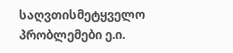საღვთისმეტყველო პრობლემები ე.ი.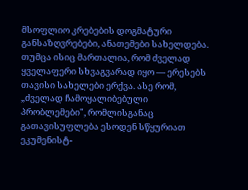მსოფლიო კრებების დოგმატური განსაზღვრებები, ანათემები სახელდება. თუმცა ისიც მართალია, რომ ძველად ყველაფერი სხვაგვარად იყო — ერესებს თავისი სახელები ერქვა. ასე რომ, „ძველად ჩამოყალიბებული პრობლემები", რომლისგანაც გათავისუფლება ესოდენ სწყურიათ ეკუმენისტ-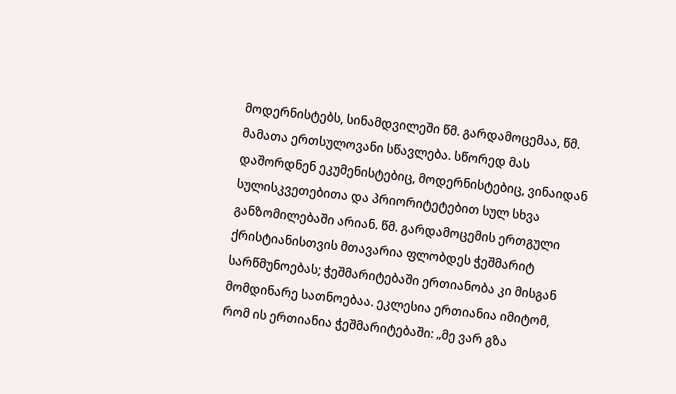მოდერნისტებს, სინამდვილეში წმ. გარდამოცემაა, წმ. მამათა ერთსულოვანი სწავლება. სწორედ მას დაშორდნენ ეკუმენისტებიც, მოდერნისტებიც, ვინაიდან სულისკვეთებითა და პრიორიტეტებით სულ სხვა განზომილებაში არიან. წმ. გარდამოცემის ერთგული ქრისტიანისთვის მთავარია ფლობდეს ჭეშმარიტ სარწმუნოებას; ჭეშმარიტებაში ერთიანობა კი მისგან მომდინარე სათნოებაა. ეკლესია ერთიანია იმიტომ, რომ ის ერთიანია ჭეშმარიტებაში: „მე ვარ გზა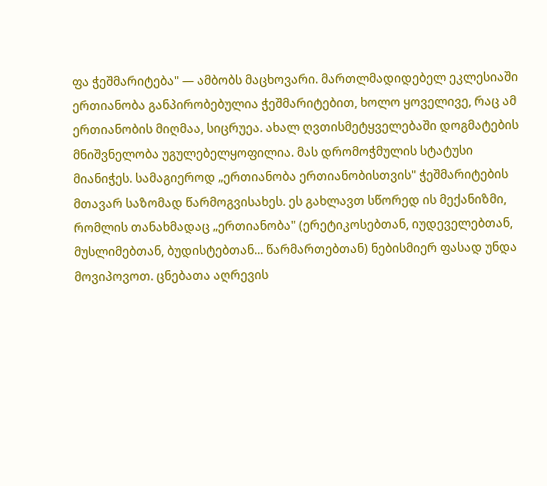ფა ჭეშმარიტება" — ამბობს მაცხოვარი. მართლმადიდებელ ეკლესიაში ერთიანობა განპირობებულია ჭეშმარიტებით, ხოლო ყოველივე, რაც ამ ერთიანობის მიღმაა, სიცრუეა. ახალ ღვთისმეტყველებაში დოგმატების მნიშვნელობა უგულებელყოფილია. მას დრომოჭმულის სტატუსი მიანიჭეს. სამაგიეროდ „ერთიანობა ერთიანობისთვის" ჭეშმარიტების მთავარ საზომად წარმოგვისახეს. ეს გახლავთ სწორედ ის მექანიზმი, რომლის თანახმადაც „ერთიანობა" (ერეტიკოსებთან, იუდეველებთან, მუსლიმებთან, ბუდისტებთან... წარმართებთან) ნებისმიერ ფასად უნდა მოვიპოვოთ. ცნებათა აღრევის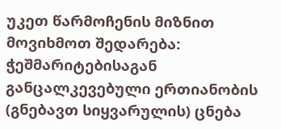უკეთ წარმოჩენის მიზნით მოვიხმოთ შედარება: ჭეშმარიტებისაგან განცალკევებული ერთიანობის (გნებავთ სიყვარულის) ცნება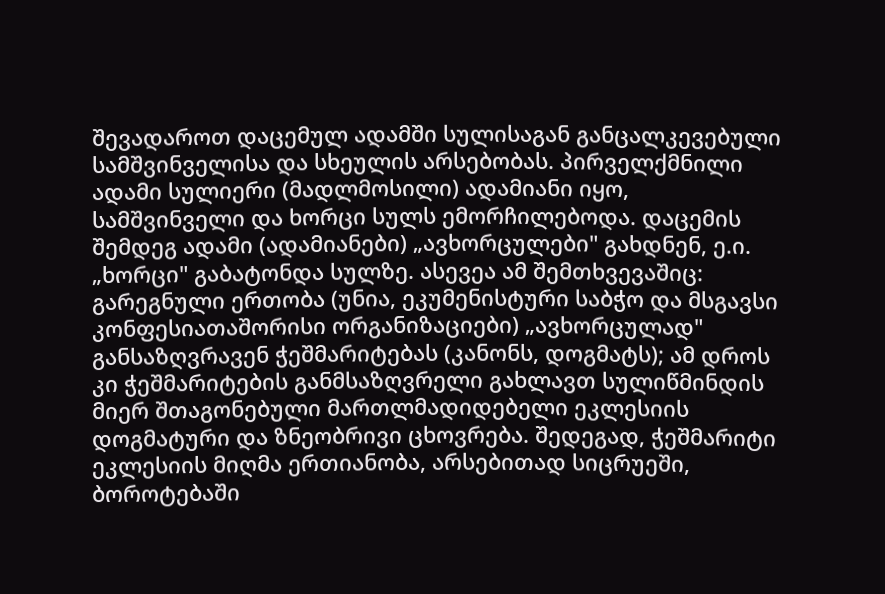შევადაროთ დაცემულ ადამში სულისაგან განცალკევებული სამშვინველისა და სხეულის არსებობას. პირველქმნილი ადამი სულიერი (მადლმოსილი) ადამიანი იყო, სამშვინველი და ხორცი სულს ემორჩილებოდა. დაცემის შემდეგ ადამი (ადამიანები) „ავხორცულები" გახდნენ, ე.ი. „ხორცი" გაბატონდა სულზე. ასევეა ამ შემთხვევაშიც: გარეგნული ერთობა (უნია, ეკუმენისტური საბჭო და მსგავსი კონფესიათაშორისი ორგანიზაციები) „ავხორცულად" განსაზღვრავენ ჭეშმარიტებას (კანონს, დოგმატს); ამ დროს კი ჭეშმარიტების განმსაზღვრელი გახლავთ სულიწმინდის მიერ შთაგონებული მართლმადიდებელი ეკლესიის დოგმატური და ზნეობრივი ცხოვრება. შედეგად, ჭეშმარიტი ეკლესიის მიღმა ერთიანობა, არსებითად სიცრუეში, ბოროტებაში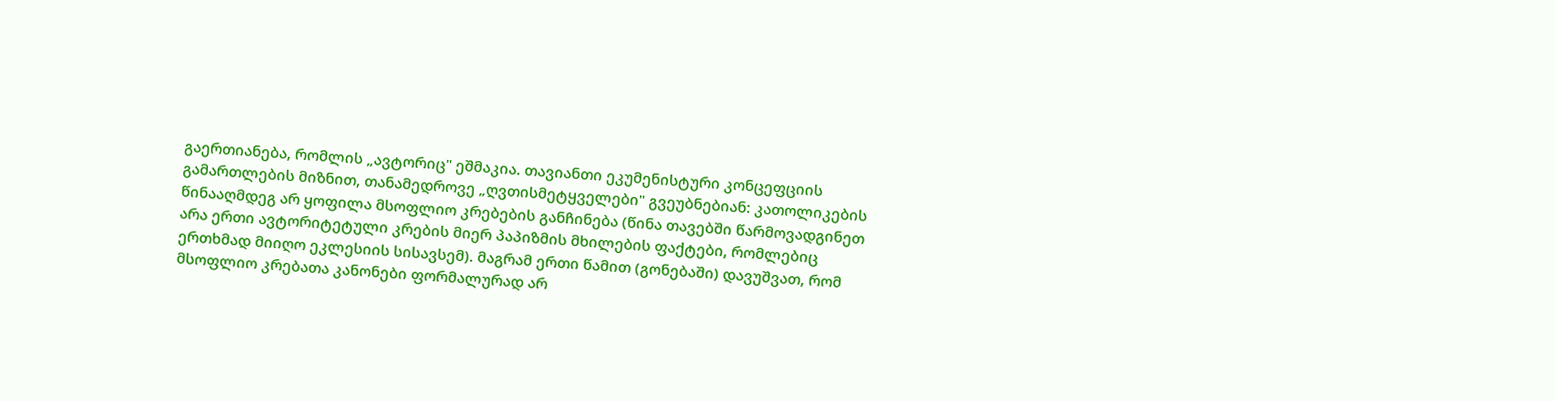გაერთიანება, რომლის „ავტორიც" ეშმაკია. თავიანთი ეკუმენისტური კონცეფციის გამართლების მიზნით, თანამედროვე „ღვთისმეტყველები" გვეუბნებიან: კათოლიკების წინააღმდეგ არ ყოფილა მსოფლიო კრებების განჩინება (წინა თავებში წარმოვადგინეთ არა ერთი ავტორიტეტული კრების მიერ პაპიზმის მხილების ფაქტები, რომლებიც ერთხმად მიიღო ეკლესიის სისავსემ). მაგრამ ერთი წამით (გონებაში) დავუშვათ, რომ მსოფლიო კრებათა კანონები ფორმალურად არ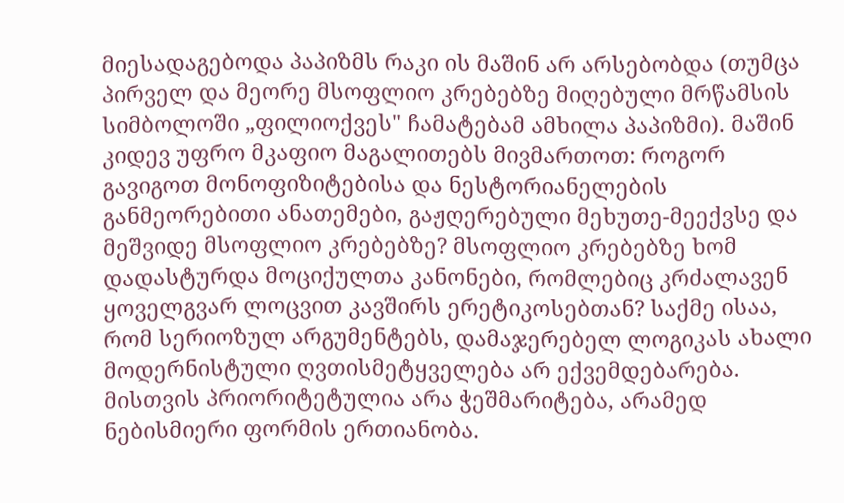მიესადაგებოდა პაპიზმს რაკი ის მაშინ არ არსებობდა (თუმცა პირველ და მეორე მსოფლიო კრებებზე მიღებული მრწამსის სიმბოლოში „ფილიოქვეს" ჩამატებამ ამხილა პაპიზმი). მაშინ კიდევ უფრო მკაფიო მაგალითებს მივმართოთ: როგორ გავიგოთ მონოფიზიტებისა და ნესტორიანელების განმეორებითი ანათემები, გაჟღერებული მეხუთე-მეექვსე და მეშვიდე მსოფლიო კრებებზე? მსოფლიო კრებებზე ხომ დადასტურდა მოციქულთა კანონები, რომლებიც კრძალავენ ყოველგვარ ლოცვით კავშირს ერეტიკოსებთან? საქმე ისაა, რომ სერიოზულ არგუმენტებს, დამაჯერებელ ლოგიკას ახალი მოდერნისტული ღვთისმეტყველება არ ექვემდებარება. მისთვის პრიორიტეტულია არა ჭეშმარიტება, არამედ ნებისმიერი ფორმის ერთიანობა.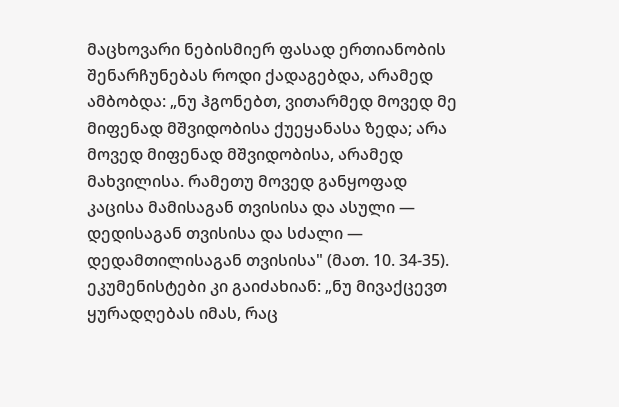მაცხოვარი ნებისმიერ ფასად ერთიანობის შენარჩუნებას როდი ქადაგებდა, არამედ ამბობდა: „ნუ ჰგონებთ, ვითარმედ მოვედ მე მიფენად მშვიდობისა ქუეყანასა ზედა; არა მოვედ მიფენად მშვიდობისა, არამედ მახვილისა. რამეთუ მოვედ განყოფად კაცისა მამისაგან თვისისა და ასული — დედისაგან თვისისა და სძალი — დედამთილისაგან თვისისა" (მათ. 10. 34-35). ეკუმენისტები კი გაიძახიან: „ნუ მივაქცევთ ყურადღებას იმას, რაც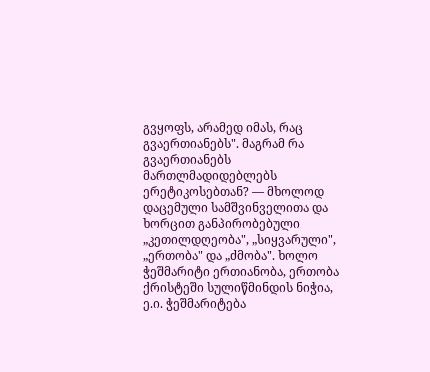გვყოფს, არამედ იმას, რაც გვაერთიანებს". მაგრამ რა გვაერთიანებს მართლმადიდებლებს ერეტიკოსებთან? — მხოლოდ დაცემული სამშვინველითა და ხორცით განპირობებული „კეთილდღეობა", „სიყვარული", „ერთობა" და „ძმობა". ხოლო ჭეშმარიტი ერთიანობა, ერთობა ქრისტეში სულიწმინდის ნიჭია, ე.ი. ჭეშმარიტება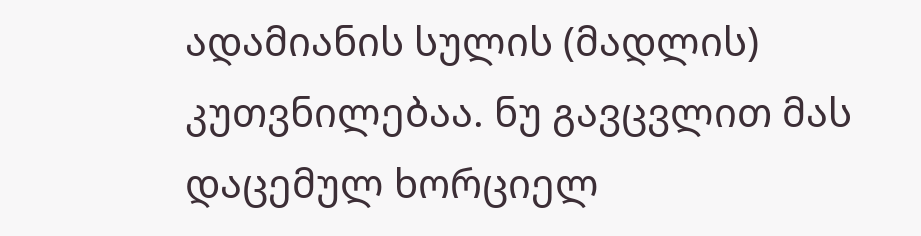ადამიანის სულის (მადლის) კუთვნილებაა. ნუ გავცვლით მას დაცემულ ხორციელ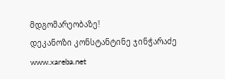მდგომარეობაზე!
დეკანოზი კონსტანტინე ჯინჭარაძე www.xareba.net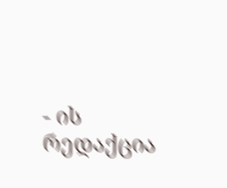- ის რედაქცია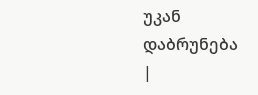უკან დაბრუნება |